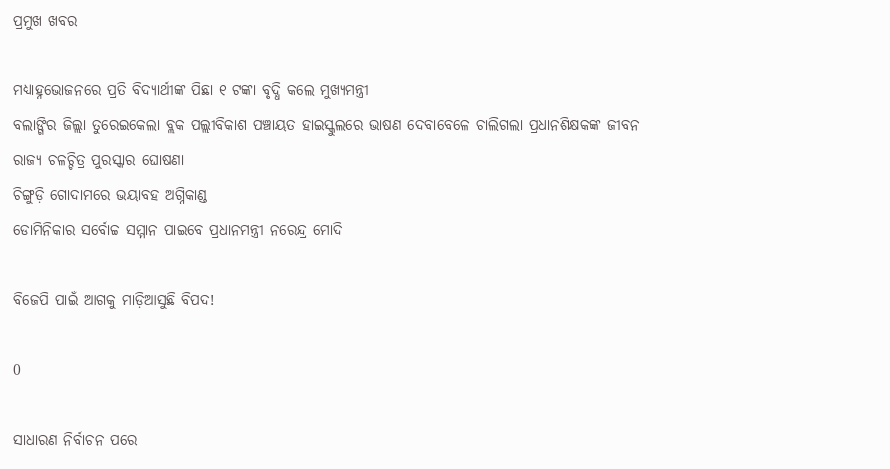ପ୍ରମୁଖ ଖବର

ମଧ୍ୟାହ୍ନଭୋଜନରେ ପ୍ରତି ବିଦ୍ୟାର୍ଥୀଙ୍କ ପିଛା ୧ ଟଙ୍କା ବୃଦ୍ଧି କଲେ ମୁଖ୍ୟମନ୍ତ୍ରୀ
ବଲାଙ୍ଗିର ଜିଲ୍ଲା ତୁରେଇକେଲା ବ୍ଲକ ପଲ୍ଲୀବିକାଶ ପଞ୍ଚାୟତ ହାଇସ୍କୁଲରେ ଭାଷଣ ଦେବାବେଳେ ଚାଲିଗଲା ପ୍ରଧାନଶିକ୍ଷକଙ୍କ ଜୀବନ
ରାଜ୍ୟ ଚଳଚ୍ଚିତ୍ର ପୁରସ୍କାର ଘୋଷଣା
ଚିଙ୍ଗୁଡ଼ି ଗୋଦାମରେ ଭୟାବହ ଅଗ୍ନିକାଣ୍ଡ
ଡୋମିନିକାର ସର୍ବୋଚ୍ଚ ସମ୍ମାନ ପାଇବେ ପ୍ରଧାନମନ୍ତ୍ରୀ ନରେନ୍ଦ୍ର ମୋଦି

ବିଜେପି ପାଇଁ ଆଗକୁ ମାଡ଼ିଆସୁଛି ବିପଦ!

0

ସାଧାରଣ ନିର୍ବାଚନ ପରେ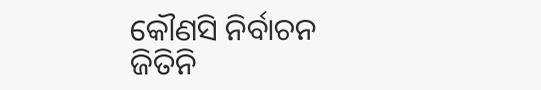କୌଣସି ନିର୍ବାଚନ ଜିତିନି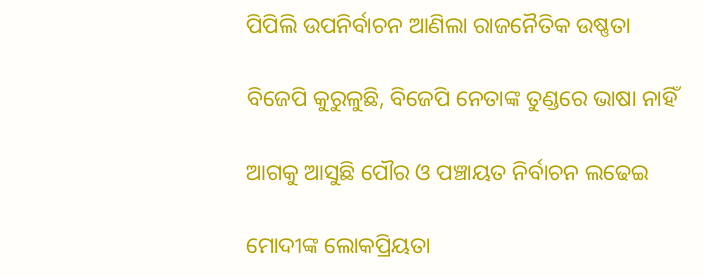ପିପିଲି ଉପନିର୍ବାଚନ ଆଣିଲା ରାଜନୈତିକ ଉଷ୍ଣତା

ବିଜେପି କୁରୁଳୁଛି, ବିଜେପି ନେତାଙ୍କ ତୁଣ୍ଡରେ ଭାଷା ନାହିଁ

ଆଗକୁ ଆସୁଛି ପୌର ଓ ପଞ୍ଚାୟତ ନିର୍ବାଚନ ଲଢେଇ

ମୋଦୀଙ୍କ ଲୋକପ୍ରିୟତା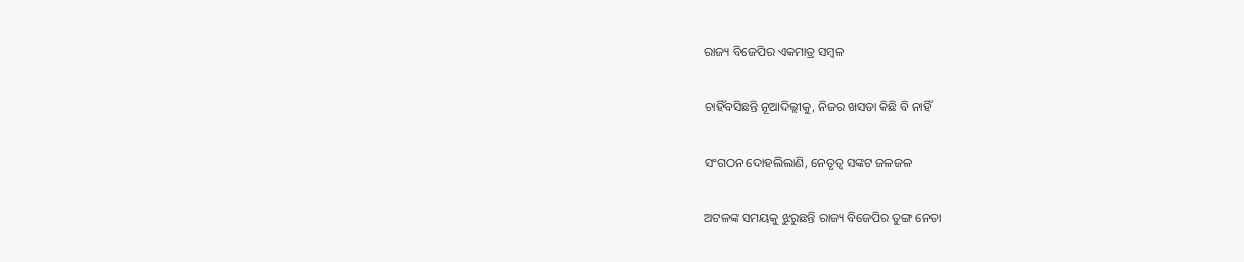ରାଜ୍ୟ ବିଜେପିର ଏକମାତ୍ର ସମ୍ବଳ

ଚାହିଁବସିଛନ୍ତି ନୂଆଦିଲ୍ଲୀକୁ, ନିଜର ଖସଡା କିଛି ବି ନାହିଁ

ସଂଗଠନ ଦୋହଲିଲାଣି, ନେତୃତ୍ବ ସଙ୍କଟ ଜଳଜଳ

ଅଟଳଙ୍କ ସମୟକୁ ଝୁରୁଛନ୍ତି ରାଜ୍ୟ ବିଜେପିର ତୁଙ୍ଗ ନେତା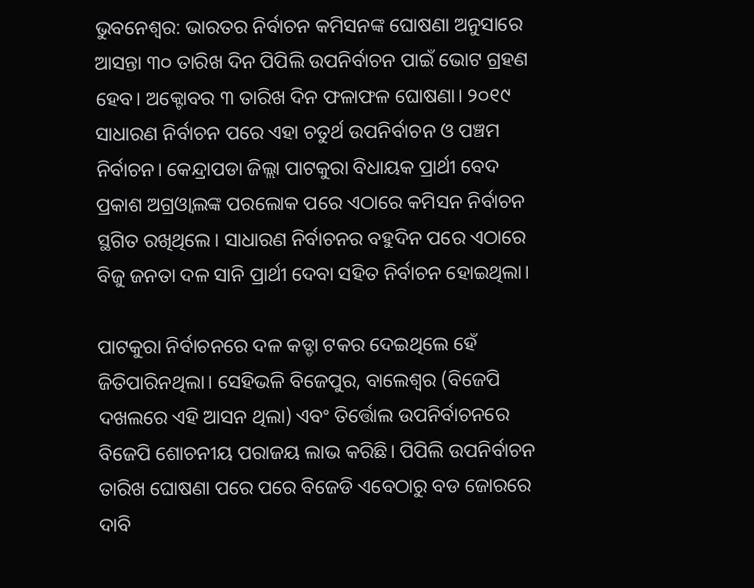ଭୁବନେଶ୍ବର: ଭାରତର ନିର୍ବାଚନ କମିସନଙ୍କ ଘୋଷଣା ଅନୁସାରେ ଆସନ୍ତା ୩୦ ତାରିଖ ଦିନ ପିପିଲି ଉପନିର୍ବାଚନ ପାଇଁ ଭୋଟ ଗ୍ରହଣ ହେବ। ଅକ୍ଟୋବର ୩ ତାରିଖ ଦିନ ଫଳାଫଳ ଘୋଷଣା। ୨୦୧୯ ସାଧାରଣ ନିର୍ବାଚନ ପରେ ଏହା ଚତୁର୍ଥ ଉପନିର୍ବାଚନ ଓ ପଞ୍ଚମ ନିର୍ବାଚନ। କେନ୍ଦ୍ରାପଡା ଜିଲ୍ଲା ପାଟକୁରା ବିଧାୟକ ପ୍ରାର୍ଥୀ ବେଦ ପ୍ରକାଶ ଅଗ୍ରଓ୍ବାଲଙ୍କ ପରଲୋକ ପରେ ଏଠାରେ କମିସନ ନିର୍ବାଚନ ସ୍ଥଗିତ ରଖିଥିଲେ। ସାଧାରଣ ନିର୍ବାଚନର ବହୁଦିନ ପରେ ଏଠାରେ ବିଜୁ ଜନତା ଦଳ ସାନି ପ୍ରାର୍ଥୀ ଦେବା ସହିତ ନିର୍ବାଚନ ହୋଇଥିଲା।

ପାଟକୁରା ନିର୍ବାଚନରେ ଦଳ କଡ୍ଡା ଟକର ଦେଇଥିଲେ ହେଁ ଜିତିପାରିନଥିଲା। ସେହିଭଳି ବିଜେପୁର, ବାଲେଶ୍ବର (ବିଜେପି ଦଖଲରେ ଏହି ଆସନ ଥିଲା) ଏବଂ ତିର୍ତ୍ତୋଲ ଉପନିର୍ବାଚନରେ ବିଜେପି ଶୋଚନୀୟ ପରାଜୟ ଲାଭ କରିଛି। ପିପିଲି ଉପନିର୍ବାଚନ ତାରିଖ ଘୋଷଣା ପରେ ପରେ ବିଜେଡି ଏବେଠାରୁ ବଡ ଜୋରରେ ଦାବି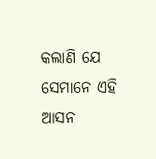କଲାଣି ଯେ ସେମାନେ ଏହି ଆସନ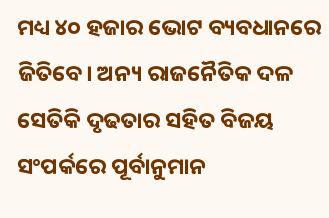ମଧ୍ୟ ୪୦ ହଜାର ଭୋଟ ବ୍ୟବଧାନରେ ଜିତିବେ। ଅନ୍ୟ ରାଜନୈତିକ ଦଳ ସେତିକି ଦୃଢତାର ସହିତ ବିଜୟ ସଂପର୍କରେ ପୂର୍ବାନୁମାନ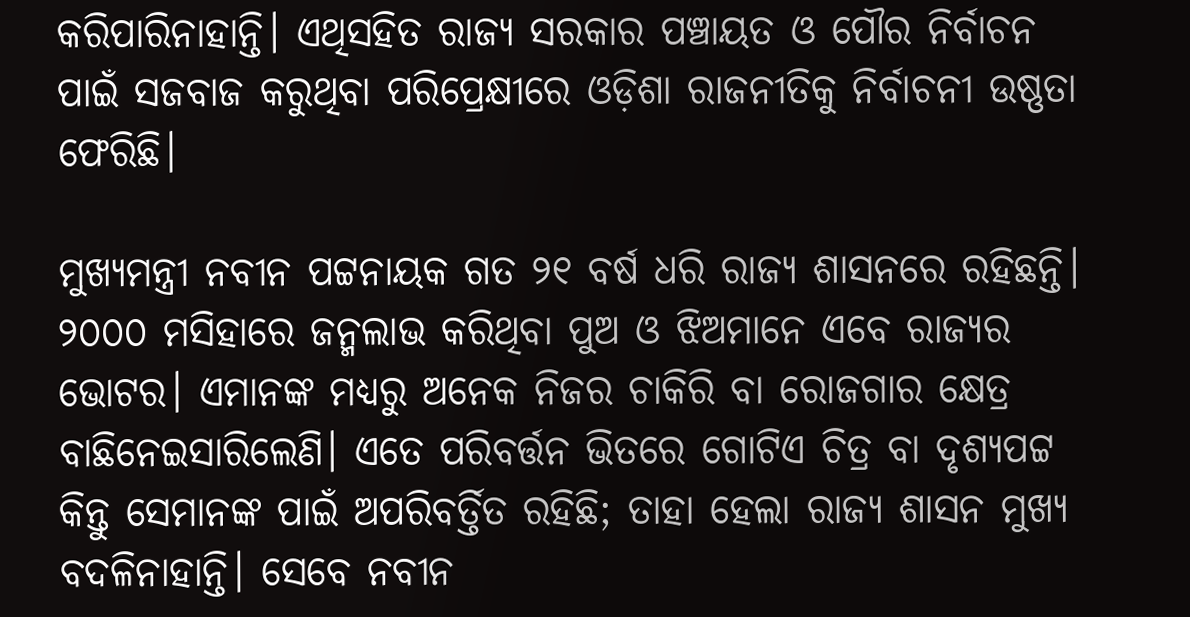କରିପାରିନାହାନ୍ତି। ଏଥିସହିତ ରାଜ୍ୟ ସରକାର ପଞ୍ଚାୟତ ଓ ପୌର ନିର୍ବାଚନ ପାଇଁ ସଜବାଜ କରୁଥିବା ପରିପ୍ରେକ୍ଷୀରେ ଓଡ଼ିଶା ରାଜନୀତିକୁ ନିର୍ବାଚନୀ ଉଷ୍ଣତା ଫେରିଛି।

ମୁଖ୍ୟମନ୍ତ୍ରୀ ନବୀନ ପଟ୍ଟନାୟକ ଗତ ୨୧ ବର୍ଷ ଧରି ରାଜ୍ୟ ଶାସନରେ ରହିଛନ୍ତି। ୨୦୦୦ ମସିହାରେ ଜନ୍ମଲାଭ କରିଥିବା ପୁଅ ଓ ଝିଅମାନେ ଏବେ ରାଜ୍ୟର ଭୋଟର। ଏମାନଙ୍କ ମଧ୍ୟରୁ ଅନେକ ନିଜର ଚାକିରି ବା ରୋଜଗାର କ୍ଷେତ୍ର ବାଛିନେଇସାରିଲେଣି। ଏତେ ପରିବର୍ତ୍ତନ ଭିତରେ ଗୋଟିଏ ଚିତ୍ର ବା ଦୃଶ୍ୟପଟ୍ଟ କିନ୍ତୁ ସେମାନଙ୍କ ପାଇଁ ଅପରିବର୍ତ୍ତିତ ରହିଛି; ତାହା ହେଲା ରାଜ୍ୟ ଶାସନ ମୁଖ୍ୟ ବଦଳିନାହାନ୍ତି। ସେବେ ନବୀନ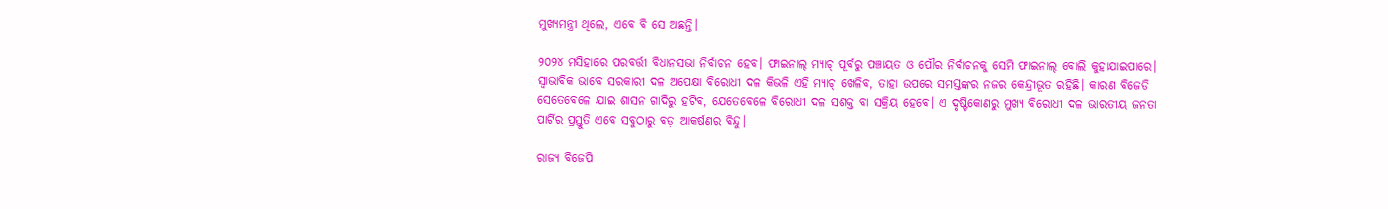ମୁଖ୍ୟମନ୍ତ୍ରୀ ଥିଲେ, ଏବେ ବି ସେ ଅଛନ୍ତି।

୨୦୨୪ ମସିହାରେ ପରବର୍ତ୍ତୀ ବିଧାନସଭା ନିର୍ବାଚନ ହେବ। ଫାଇନାଲ୍ ମ୍ୟାଚ୍ ପୂର୍ବରୁ ପଞ୍ଚାୟତ ଓ ପୌର ନିର୍ବାଚନକୁ ସେମି ଫାଇନାଲ୍ ବୋଲି କୁହାଯାଇପାରେ। ସ୍ବାଭାବିକ ଭାବେ ସରକାରୀ ଦଳ ଅପେକ୍ଷା ବିରୋଧୀ ଦଳ କିଭଳି ଏହି ମ୍ଯାଚ୍ ଖେଳିବ, ତାହା ଉପରେ ସମସ୍ତଙ୍କର ନଜର କେନ୍ଦ୍ରୀଭୂତ ରହିଛି। କାରଣ ବିଜେଡି ସେତେବେଳେ ଯାଇ ଶାସନ ଗାଦିରୁ ହଟିବ, ଯେତେବେଳେ ବିରୋଧୀ ଦଳ ସଶକ୍ତ ବା ସକ୍ରିୟ ହେବେ। ଏ ଦୃଷ୍ଟିକୋଣରୁ ମୁଖ୍ୟ ବିରୋଧୀ ଦଳ ଭାରତୀୟ ଜନତା ପାର୍ଟିର ପ୍ରସ୍ତୁତି ଏବେ ସବୁଠାରୁ ବଡ଼ ଆକର୍ଷଣର ବିନ୍ଦୁ।

ରାଜ୍ୟ ବିଜେପି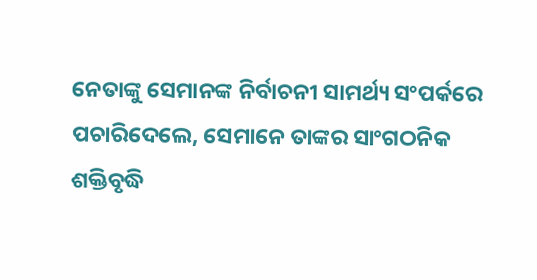ନେତାଙ୍କୁ ସେମାନଙ୍କ ନିର୍ବାଚନୀ ସାମର୍ଥ୍ୟ ସଂପର୍କରେ ପଚାରିଦେଲେ, ସେମାନେ ତାଙ୍କର ସାଂଗଠନିକ ଶକ୍ତିବୃଦ୍ଧି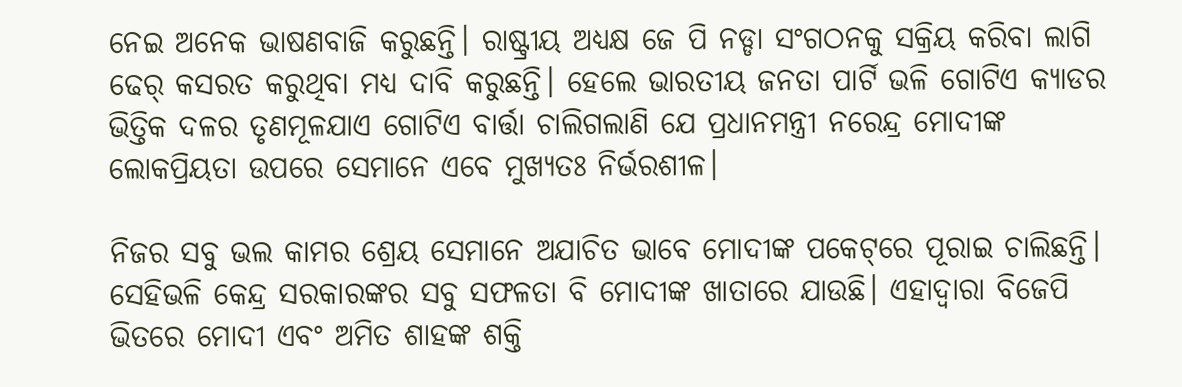ନେଇ ଅନେକ ଭାଷଣବାଜି କରୁଛନ୍ତି। ରାଷ୍ଟ୍ରୀୟ ଅଧ୍ୟକ୍ଷ ଜେ ପି ନଡ୍ଡା ସଂଗଠନକୁ ସକ୍ରିୟ କରିବା ଲାଗି ଢେର୍ କସରତ କରୁଥିବା ମଧ୍ୟ ଦାବି କରୁଛନ୍ତି। ହେଲେ ଭାରତୀୟ ଜନତା ପାର୍ଟି ଭଳି ଗୋଟିଏ କ୍ୟାଡର ଭିତ୍ତିକ ଦଳର ତୃଣମୂଳଯାଏ ଗୋଟିଏ ବାର୍ତ୍ତା ଚାଲିଗଲାଣି ଯେ ପ୍ରଧାନମନ୍ତ୍ରୀ ନରେନ୍ଦ୍ର ମୋଦୀଙ୍କ ଲୋକପ୍ରିୟତା ଉପରେ ସେମାନେ ଏବେ ମୁଖ୍ୟତଃ ନିର୍ଭରଶୀଳ।

ନିଜର ସବୁ ଭଲ କାମର ଶ୍ରେୟ ସେମାନେ ଅଯାଚିତ ଭାବେ ମୋଦୀଙ୍କ ପକେଟ୍‌ରେ ପୂରାଇ ଚାଲିଛନ୍ତି। ସେହିଭଳି କେନ୍ଦ୍ର ସରକାରଙ୍କର ସବୁ ସଫଳତା ବି ମୋଦୀଙ୍କ ଖାତାରେ ଯାଉଛି। ଏହାଦ୍ବାରା ବିଜେପି ଭିତରେ ମୋଦୀ ଏବଂ ଅମିତ ଶାହଙ୍କ ଶକ୍ତି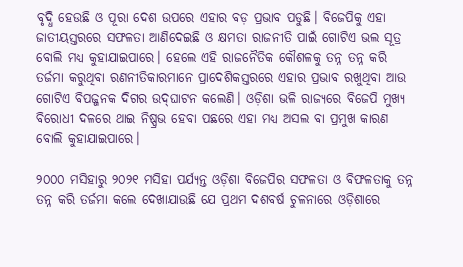ବୃଦ୍ଧି ହେଉଛି ଓ ପୂରା ଦେଶ ଉପରେ ଏହାର ବଡ଼ ପ୍ରଭାବ ପଡୁଛି। ବିଜେପିକୁ ଏହା ଜାତୀୟସ୍ତରରେ ସଫଳତା ଆଣିଦେଇଛି ଓ କ୍ଷମତା ରାଜନୀତି ପାଇଁ ଗୋଟିଏ ଭଲ ସୂତ୍ର ବୋଲି ମଧ୍ୟ କୁହାଯାଇପାରେ। ହେଲେ ଏହି ରାଜନୈତିକ କୌଶଳକୁ ତନ୍ନ ତନ୍ନ କରି ତର୍ଜମା କରୁଥିବା ରଣନୀତିକାରମାନେ ପ୍ରାଦେଶିକସ୍ତରରେ ଏହାର ପ୍ରଭାବ ରଖୁଥିବା ଆଉ ଗୋଟିଏ ବିପଜ୍ଜନକ ଦିଗର ଉଦ୍‌ଘାଟନ କଲେଣି। ଓଡ଼ିଶା ଭଳି ରାଜ୍ୟରେ ବିଜେପି ମୁଖ୍ୟ ବିରୋଧୀ ଦଳରେ ଥାଇ ନିଷ୍ପ୍ରଭ ହେବା ପଛରେ ଏହା ମଧ୍ୟ ଅସଲ ବା ପ୍ରମୁଖ କାରଣ ବୋଲି କୁହାଯାଇପାରେ।

୨୦୦୦ ମସିହାରୁ ୨୦୨୧ ମସିହା ପର୍ଯ୍ୟନ୍ତ ଓଡ଼ିଶା ବିଜେପିର ସଫଳତା ଓ ବିଫଳତାକୁ ତନ୍ନ ତନ୍ନ କରି ତର୍ଜମା କଲେ ଦେଖାଯାଉଛି ଯେ ପ୍ରଥମ ଦଶବର୍ଷ ଚୁଳନାରେ ଓଡ଼ିଶାରେ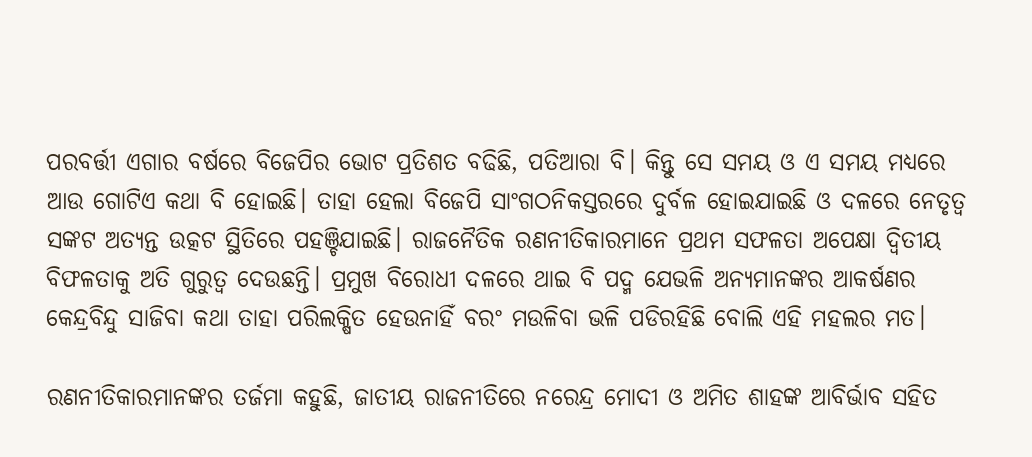ପରବର୍ତ୍ତୀ ଏଗାର ବର୍ଷରେ ବିଜେପିର ଭୋଟ ପ୍ରତିଶତ ବଢିଛି, ପତିଆରା ବି। କିନ୍ତୁ ସେ ସମୟ ଓ ଏ ସମୟ ମଧ୍ୟରେ ଆଉ ଗୋଟିଏ କଥା ବି ହୋଇଛି। ତାହା ହେଲା ବିଜେପି ସାଂଗଠନିକସ୍ତରରେ ଦୁର୍ବଳ ହୋଇଯାଇଛି ଓ ଦଳରେ ନେତୃତ୍ବ ସଙ୍କଟ ଅତ୍ୟନ୍ତ ଉତ୍କଟ ସ୍ଥିତିରେ ପହଞ୍ଚିଯାଇଛି। ରାଜନୈତିକ ରଣନୀତିକାରମାନେ ପ୍ରଥମ ସଫଳତା ଅପେକ୍ଷା ଦ୍ବିତୀୟ ବିଫଳତାକୁ ଅତି ଗୁରୁତ୍ବ ଦେଉଛନ୍ତି। ପ୍ରମୁଖ ବିରୋଧୀ ଦଳରେ ଥାଇ ବି ପଦ୍ମ ଯେଭଳି ଅନ୍ୟମାନଙ୍କର ଆକର୍ଷଣର କେନ୍ଦ୍ରବିନ୍ଦୁ ସାଜିବା କଥା ତାହା ପରିଲକ୍ଷିତ ହେଉନାହିଁ ବରଂ ମଉଳିବା ଭଳି ପଡିରହିଛି ବୋଲି ଏହି ମହଲର ମତ।

ରଣନୀତିକାରମାନଙ୍କର ତର୍ଜମା କହୁଛି, ଜାତୀୟ ରାଜନୀତିରେ ନରେନ୍ଦ୍ର ମୋଦୀ ଓ ଅମିତ ଶାହଙ୍କ ଆବିର୍ଭାବ ସହିତ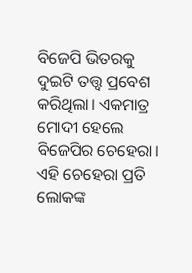ବିଜେପି ଭିତରକୁ ଦୁଇଟି ତତ୍ତ୍ବ ପ୍ରବେଶ କରିଥିଲା। ଏକମାତ୍ର ମୋଦୀ ହେଲେ ବିଜେପିର ଚେହେରା। ଏହି ଚେହେରା ପ୍ରତି ଲୋକଙ୍କ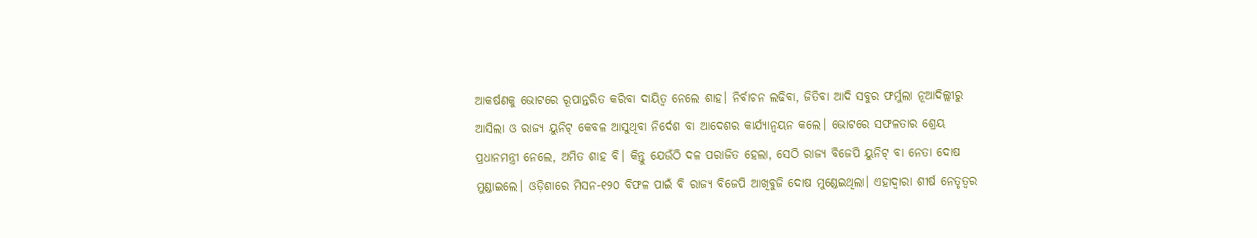ଆକର୍ଷଣକୁ ଭୋଟରେ ରୂପାନ୍ତରିତ କରିବା ଦାୟିତ୍ବ ନେଲେ ଶାହ। ନିର୍ବାଚନ ଲଢିବା, ଜିତିବା ଆଦି ସବୁର ଫର୍ମୁଲା ନୂଆଦିଲ୍ଲୀରୁ ଆସିଲା ଓ ରାଜ୍ୟ ୟୁନିଟ୍ କେବଳ ଆସୁଥିବା ନିର୍ଦେଶ ବା ଆଦେଶର କାର୍ଯ୍ୟାନ୍ବୟନ କଲେ। ଭୋଟରେ ସଫଳତାର ଶ୍ରେୟ ପ୍ରଧାନମନ୍ତ୍ରୀ ନେଲେ, ଅମିତ ଶାହ ବି। କିନ୍ତୁ ଯେଉଁଠି ଦଳ ପରାଜିତ ହେଲା, ସେଠି ରାଜ୍ୟ ବିଜେପି ୟୁନିଟ୍ ବା ନେତା ଦୋଷ ମୁଣ୍ଡାଇଲେ। ଓଡ଼ିଶାରେ ମିସନ-୧୨୦ ବିଫଳ ପାଇଁ ବି ରାଜ୍ୟ ବିଜେପି ଆଖିବୁଜି ଦୋଷ ମୁଣ୍ଡେଇଥିଲା। ଏହାଦ୍ବାରା ଶୀର୍ଷ ନେତୃତ୍ବର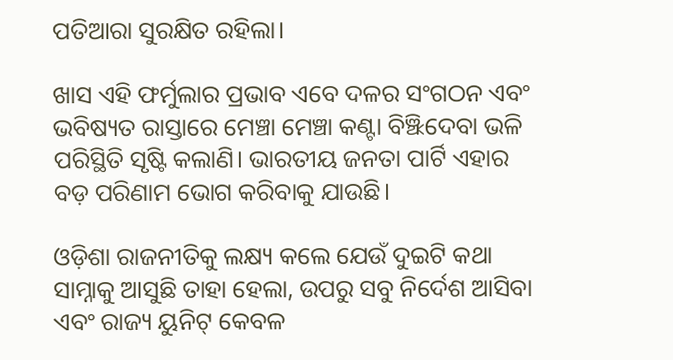ପତିଆରା ସୁରକ୍ଷିତ ରହିଲା।

ଖାସ ଏହି ଫର୍ମୁଲାର ପ୍ରଭାବ ଏବେ ଦଳର ସଂଗଠନ ଏବଂ ଭବିଷ୍ୟତ ରାସ୍ତାରେ ମେଞ୍ଚା ମେଞ୍ଚା କଣ୍ଟା ବିଞ୍ଝିଦେବା ଭଳି ପରିସ୍ଥିତି ସୃଷ୍ଟି କଲାଣି। ଭାରତୀୟ ଜନତା ପାର୍ଟି ଏହାର ବଡ଼ ପରିଣାମ ଭୋଗ କରିବାକୁ ଯାଉଛି।

ଓଡ଼ିଶା ରାଜନୀତିକୁ ଲକ୍ଷ୍ୟ କଲେ ଯେଉଁ ଦୁଇଟି କଥା ସାମ୍ନାକୁ ଆସୁଛି ତାହା ହେଲା, ଉପରୁ ସବୁ ନିର୍ଦେଶ ଆସିବା ଏବଂ ରାଜ୍ୟ ୟୁନିଟ୍ କେବଳ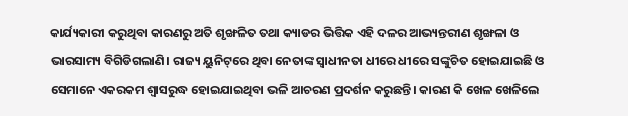କାର୍ଯ୍ୟକାରୀ କରୁଥିବା କାରଣରୁ ଅତି ଶୃଙ୍ଖଳିତ ତଥା କ୍ୟାଡର ଭିତ୍ତିକ ଏହି ଦଳର ଆଭ୍ୟନ୍ତରୀଣ ଶୃଙ୍ଖଳା ଓ ଭାରସାମ୍ୟ ବିଗିଡିଗଲାଣି। ରାଜ୍ୟ ୟୁନିଟ୍‌ରେ ଥିବା ନେତାଙ୍କ ସ୍ବାଧୀନତା ଧୀରେ ଧୀରେ ସଙ୍କୁଚିତ ହୋଇଯାଇଛି ଓ ସେମାନେ ଏକରକମ ଶ୍ବାସରୁଦ୍ଧ ହୋଇଯାଇଥିବା ଭଳି ଆଚରଣ ପ୍ରଦର୍ଶନ କରୁଛନ୍ତି। କାରଣ କି ଖେଳ ଖେଳିଲେ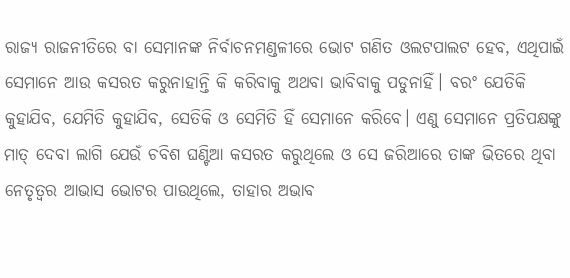ରାଜ୍ୟ ରାଜନୀତିରେ ବା ସେମାନଙ୍କ ନିର୍ବାଚନମଣ୍ଡଳୀରେ ଭୋଟ ଗଣିତ ଓଲଟପାଲଟ ହେବ, ଏଥିପାଇଁ ସେମାନେ ଆଉ କସରତ କରୁନାହାନ୍ତି କି କରିବାକୁ ଅଥବା ଭାବିବାକୁ ପଡୁନାହିଁ। ବରଂ ଯେତିକି କୁହାଯିବ, ଯେମିତି କୁହାଯିବ, ସେତିକି ଓ ସେମିତି ହିଁ ସେମାନେ କରିବେ। ଏଣୁ ସେମାନେ ପ୍ରତିପକ୍ଷଙ୍କୁ ମାତ୍ ଦେବା ଲାଗି ଯେଉଁ ଚବିଶ ଘଣ୍ଟିଆ କସରତ କରୁଥିଲେ ଓ ସେ ଜରିଆରେ ତାଙ୍କ ଭିତରେ ଥିବା ନେତୃତ୍ବର ଆଭାସ ଭୋଟର ପାଉଥିଲେ, ତାହାର ଅଭାବ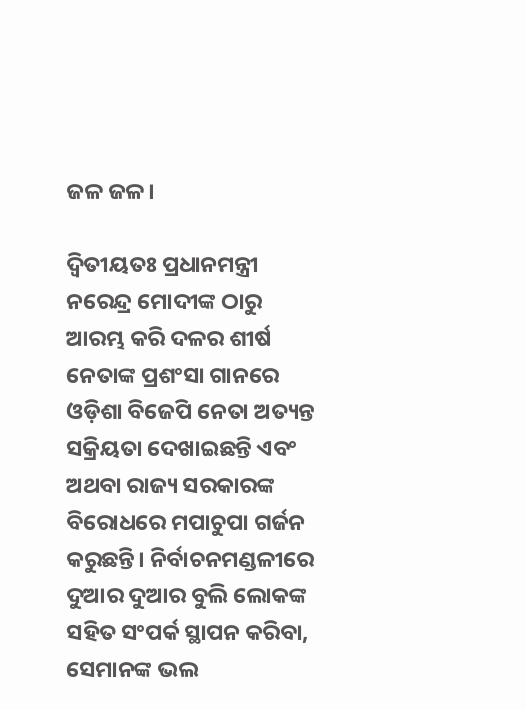ଜଳ ଜଳ।

ଦ୍ବିତୀୟତଃ ପ୍ରଧାନମନ୍ତ୍ରୀ ନରେନ୍ଦ୍ର ମୋଦୀଙ୍କ ଠାରୁ ଆରମ୍ଭ କରି ଦଳର ଶୀର୍ଷ ନେତାଙ୍କ ପ୍ରଶଂସା ଗାନରେ ଓଡ଼ିଶା ବିଜେପି ନେତା ଅତ୍ୟନ୍ତ ସକ୍ରିୟତା ଦେଖାଇଛନ୍ତି ଏବଂ ଅଥବା ରାଜ୍ୟ ସରକାରଙ୍କ ବିରୋଧରେ ମପାଚୁପା ଗର୍ଜନ କରୁଛନ୍ତି। ନିର୍ବାଚନମଣ୍ଡଳୀରେ ଦୁଆର ଦୁଆର ବୁଲି ଲୋକଙ୍କ ସହିତ ସଂପର୍କ ସ୍ଥାପନ କରିବା, ସେମାନଙ୍କ ଭଲ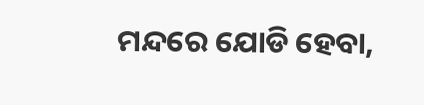ମନ୍ଦରେ ଯୋଡି ହେବା,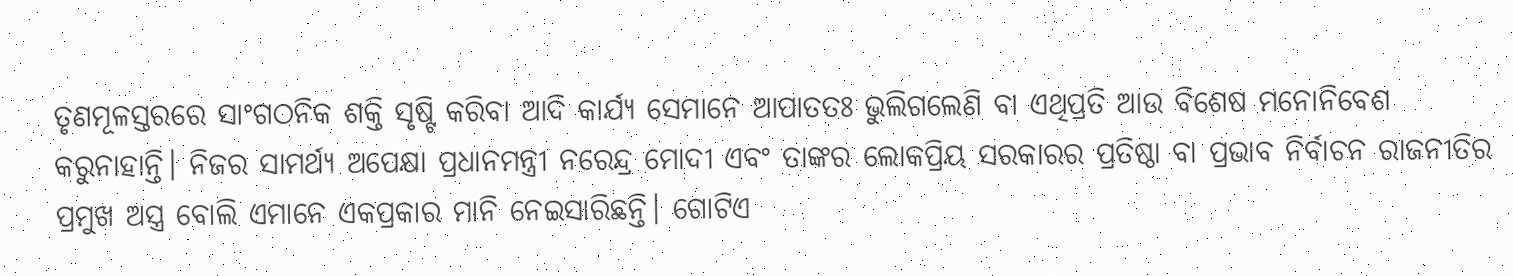ତୃଣମୂଳସ୍ତରରେ ସାଂଗଠନିକ ଶକ୍ତି ସୃଷ୍ଟି କରିବା ଆଦି କାର୍ଯ୍ୟ ସେମାନେ ଆପାତତଃ ଭୁଲିଗଲେଣି ବା ଏଥିପ୍ରତି ଆଉ ବିଶେଷ ମନୋନିବେଶ କରୁନାହାନ୍ତି। ନିଜର ସାମର୍ଥ୍ୟ ଅପେକ୍ଷା ପ୍ରଧାନମନ୍ତ୍ରୀ ନରେନ୍ଦ୍ର ମୋଦୀ ଏବଂ ତାଙ୍କର ଲୋକପ୍ରିୟ ସରକାରର ପ୍ରତିଷ୍ଠା ବା ପ୍ରଭାବ ନିର୍ବାଚନ ରାଜନୀତିର ପ୍ରମୁଖ ଅସ୍ତ୍ର ବୋଲି ଏମାନେ ଏକପ୍ରକାର ମାନି ନେଇସାରିଛନ୍ତି। ଗୋଟିଏ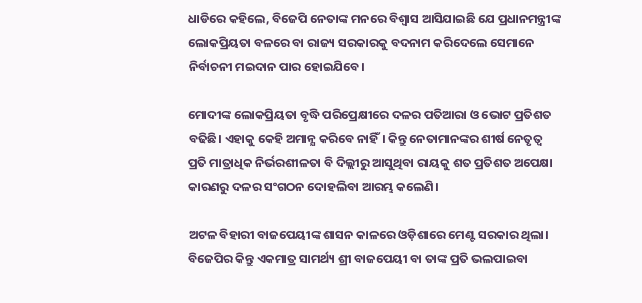ଧାଡିରେ କହିଲେ, ବିଜେପି ନେତାଙ୍କ ମନରେ ବିଶ୍ବାସ ଆସିଯାଇଛି ଯେ ପ୍ରଧାନମନ୍ତ୍ରୀଙ୍କ ଲୋକପ୍ରିୟତା ବଳରେ ବା ରାଜ୍ୟ ସରକାରକୁ ବଦନାମ କରିଦେଲେ ସେମାନେ ନିର୍ବାଚନୀ ମଇଦାନ ପାର ହୋଇଯିବେ।

ମୋଦୀଙ୍କ ଲୋକପ୍ରିୟତା ବୃଦ୍ଧି ପରିପ୍ରେକ୍ଷୀରେ ଦଳର ପତିଆରା ଓ ଭୋଟ ପ୍ରତିଶତ ବଢିଛି। ଏହାକୁ କେହି ଅମାନ୍ଯ କରିବେ ନାହିଁ। କିନ୍ତୁ ନେତାମାନଙ୍କର ଶୀର୍ଷ ନେତୃତ୍ବ ପ୍ରତି ମାତ୍ରାଧିକ ନିର୍ଭରଶୀଳତା ବି ଦିଲ୍ଲୀରୁ ଆସୁଥିବା ରାୟକୁ ଶତ ପ୍ରତିଶତ ଅପେକ୍ଷା କାରଣରୁ ଦଳର ସଂଗଠନ ଦୋହଲିବା ଆରମ୍ଭ କଲେଣି।

ଅଟଳ ବିହାରୀ ବାଜପେୟୀଙ୍କ ଶାସନ କାଳରେ ଓଡ଼ିଶାରେ ମେଣ୍ଟ ସରକାର ଥିଲା। ବିଜେପିର କିନ୍ତୁ ଏକମାତ୍ର ସାମର୍ଥ୍ୟ ଶ୍ରୀ ବାଜପେୟୀ ବା ତାଙ୍କ ପ୍ରତି ଭଲପାଇବା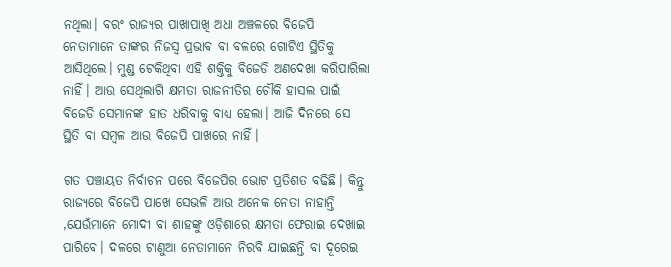ନଥିଲା। ବରଂ ରାଜ୍ୟର ପାଖାପାଖି ଅଧା ଅଞ୍ଚଳରେ ବିଜେପି ନେତାମାନେ ତାଙ୍କର ନିଜସ୍ବ ପ୍ରଭାବ ବା ବଳରେ ଗୋଟିଏ ସ୍ଥିତିକୁ ଆସିଥିଲେ। ମୁଣ୍ଡ ଟେକିଥିବା ଏହି ଶକ୍ତିକୁ ବିଜେଡି ଅଣଦେଖା କରିପାରିଲା ନାହିଁ। ଆଉ ସେଥିଲାଗି କ୍ଷମତା ରାଜନୀତିର ଚୌକି ହାସଲ ପାଇଁ ବିଜେଡି ସେମାନଙ୍କ ହାତ ଧରିବାକୁ ବାଧ୍ୟ ହେଲା। ଆଜି ଦିନରେ ସେ ସ୍ଥିତି ବା ସମ୍ବଳ ଆଉ ବିଜେପି ପାଖରେ ନାହିଁ।

ଗତ ପଞ୍ଚାୟତ ନିର୍ବାଚନ ପରେ ବିଜେପିର ଭୋଟ ପ୍ରତିଶତ ବଢିଛି। କିନ୍ତୁ ରାଜ୍ୟରେ ବିଜେପି ପାଖେ ସେଭଳି ଆଉ ଅନେକ ନେତା ନାହାନ୍ତି ,ଯେଉଁମାନେ ମୋଦୀ ବା ଶାହଙ୍କୁ ଓଡ଼ିଶାରେ କ୍ଷମତା ଫେରାଇ ଦେଖାଇ ପାରିବେ। ଦଳରେ ଟାଣୁଆ ନେତାମାନେ ନିରବି ଯାଇଛନ୍ତି ବା ଦୂରେଇ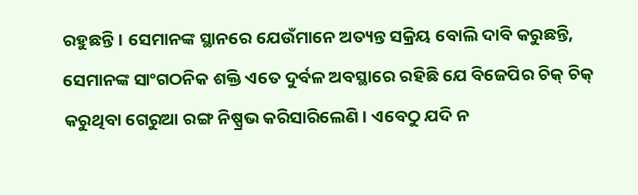ରହୁଛନ୍ତି। ସେମାନଙ୍କ ସ୍ଥାନରେ ଯେଉଁମାନେ ଅତ୍ୟନ୍ତ ସକ୍ରିୟ ବୋଲି ଦାବି କରୁଛନ୍ତି, ସେମାନଙ୍କ ସାଂଗଠନିକ ଶକ୍ତି ଏତେ ଦୁର୍ବଳ ଅବସ୍ଥାରେ ରହିଛି ଯେ ବିଜେପିର ଚିକ୍ ଚିକ୍ କରୁଥିବା ଗେରୁଆ ରଙ୍ଗ ନିଷ୍ପ୍ରଭ କରିସାରିଲେଣି। ଏବେଠୁ ଯଦି ନ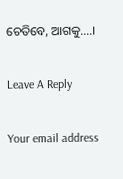ଚେତିବେ, ଆଗକୁ….।

Leave A Reply

Your email address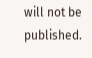will not be published.